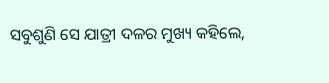ସବୁଶୁଣି ସେ ଯାତ୍ରୀ ଦଳର ମୁଖ୍ୟ କହିଲେ,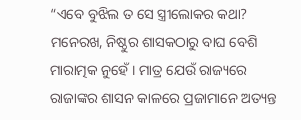“ଏବେ ବୁଝିଲ ତ ସେ ସ୍ତ୍ରୀଲୋକର କଥା? ମନେରଖ, ନିଷ୍ଠୁର ଶାସକଠାରୁ ବାଘ ବେଶି ମାରାତ୍ମକ ନୁହେଁ । ମାତ୍ର ଯେଉଁ ରାଜ୍ୟରେ ରାଜାଙ୍କର ଶାସନ କାଳରେ ପ୍ରଜାମାନେ ଅତ୍ୟନ୍ତ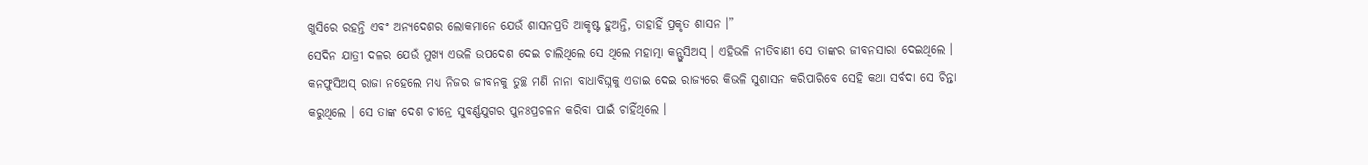ଖୁସିରେ ରହନ୍ତି ଏବଂ ଅନ୍ୟଦେଶର ଲୋକମାନେ ଯେଉଁ ଶାସନପ୍ରତି ଆକୃଷ୍ଟ ହୁଅନ୍ତି, ତାହାହିଁ ପ୍ରକୃତ ଶାସନ ।”
ସେଦିନ ଯାତ୍ରୀ ଦଳର ଯେଉଁ ମୁଖ୍ୟ ଏଭଳି ଉପଦେଶ ଦେଇ ଚାଲିଥିଲେ ସେ ଥିଲେ ମହାତ୍ମା କନ୍ଫୁସିଅସ୍ । ଏହିଭଳି ନୀତିବାଣୀ ସେ ତାଙ୍କର ଜୀବନସାରା ଦେଇଥିଲେ । କନଫୁସିଅସ୍ ରାଜା ନହେଲେ ମଧ୍ୟ ନିଜର ଜୀବନକୁ ତୁଚ୍ଛ ମଣି ନାନା ବାଧାବିଘ୍ନକୁ ଏଡାଇ ଦେଇ ରାଜ୍ୟରେ କିଭଳି ସୁଶାସନ କରିପାରିବେ ସେହି କଥା ସର୍ବଦା ସେ ଚିନ୍ତା କରୁଥିଲେ । ସେ ତାଙ୍କ ଦେଶ ଚୀନ୍ରେ ସୁବର୍ଣ୍ଣଯୁଗର ପୁନଃପ୍ରଚଳନ କରିବା ପାଇଁ ଚାହିଁଥିଲେ ।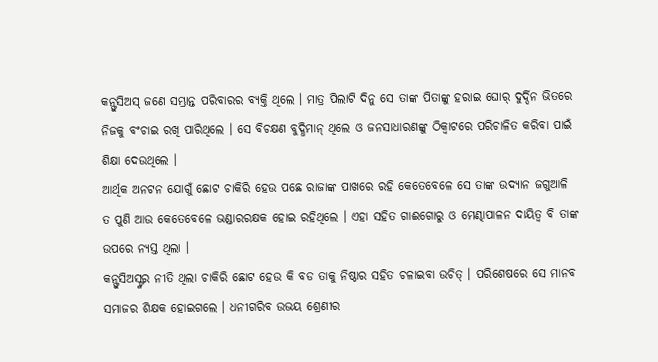କନ୍ଫୁସିଅସ୍ ଜଣେ ସମ୍ଭ୍ରାନ୍ତ ପରିବାରର ବ୍ୟକ୍ତି ଥିଲେ । ମାତ୍ର ପିଲାଟି ଦିନୁ ସେ ତାଙ୍କ ପିତାଙ୍କୁ ହରାଇ ଘୋର୍ ଦୁର୍ଦ୍ଦିନ ଭିତରେ ନିଜକୁ ବଂଚାଇ ରଖି ପାରିଥିଲେ । ସେ ବିଚକ୍ଷଣ ବୁଦ୍ଧିମାନ୍ ଥିଲେ ଓ ଜନସାଧାରଣଙ୍କୁ ଠିକ୍ବାଟରେ ପରିଚାଳିତ କରିବା ପାଇଁ ଶିକ୍ଷା ଦେଉଥିଲେ ।
ଆର୍ଥିକ ଅନଟନ ଯୋଗୁଁ ଛୋଟ ଚାକିରି ହେଉ ପଛେ ରାଜାଙ୍କ ପାଖରେ ରହି କେତେବେଳେ ସେ ତାଙ୍କ ଉଦ୍ୟାନ ଜଗୁଆଳି ତ ପୁଣି ଆଉ କେତେବେଳେ ଭଣ୍ଡାରରକ୍ଷକ ହୋଇ ରହିଥିଲେ । ଏହା ସହିତ ଗାଈଗୋରୁ ଓ ମେଣ୍ଢାପାଳନ ଦାୟିତ୍ୱ ବି ତାଙ୍କ ଉପରେ ନ୍ୟସ୍ତ ଥିଲା ।
କନ୍ଫୁସିଅସ୍ଙ୍କର ନୀତି ଥିଲା ଚାକିରି ଛୋଟ ହେଉ କି ବଡ ତାକୁ ନିଷ୍ଠାର ସହିତ ଚଳାଇବା ଉଚିତ୍ । ପରିଶେଷରେ ସେ ମାନବ ସମାଜର ଶିକ୍ଷକ ହୋଇଗଲେ । ଧନୀଗରିବ ଉଭୟ ଶ୍ରେଣୀର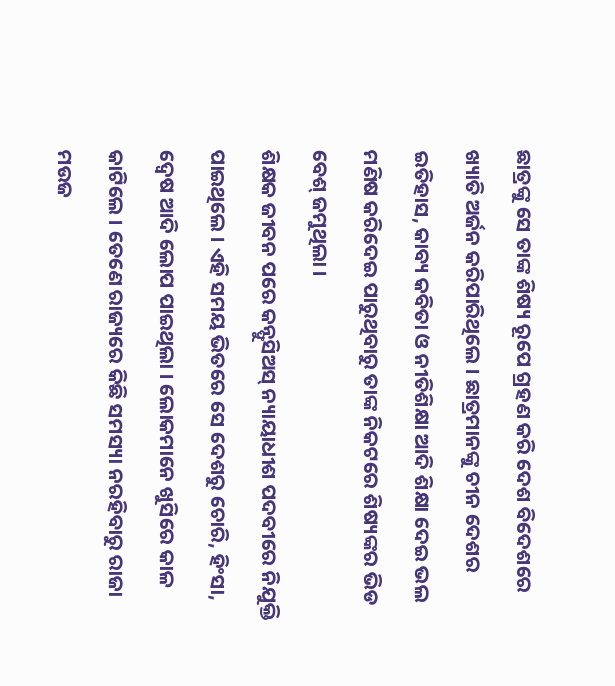ଛାତ୍ରଙ୍କୁ ସେ ତାଙ୍କ ଶିଷ୍ୟ ରୂପେ ଗ୍ରହଣ କରି ଦେଶ ବିଦେଶରେ ଖ୍ୟାତି ଅର୍ଜନ କରିପାରିଥିଲେ । ଛାତ୍ରମାନଙ୍କୁ ଚୀନ ଦେଶର ଇତିହାସ, କାବ୍ୟ କବିତା ଓ ନୀତିଶିକ୍ଷା ଆଦି ଶିକ୍ଷା ଦେଇ ଭଲ ମଣିଷ କରିଦେଇ ପାରୁଥିବାରୁ ତାଙ୍କ ନିକଟରେ ଶିଷ୍ୟଙ୍କର ଭିଡ ବେଶ୍ ଜମୁଥିଲା ।
ଶିକ୍ଷକ ଜୀବନ ପରେ କନ୍ଫୁସିଅସ୍ ନ୍ୟାୟାଧୀଶ ପଦବୀରେ ନିଯୁକ୍ତି ପାଇଥିଲେ । ଏହି ସମୟ ଭିତରେ ସେ ଦେଶରୁ ଚୋରି, ହିଂସା, ଦ୍ୱେଷ ଆଦି ଲୋପ ପାଇଥିଲା । ଲୋକମାନେ ଖୁସିରେ କାଳ କାଟିଲେ । ତେଣେ ରାଜ୍ୟରେ କିଛି ସମସ୍ୟା ନରହିବାରୁ ରାଜା ମଉଜ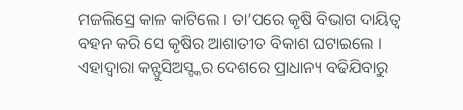ମଜଲିସ୍ରେ କାଳ କାଟିଲେ । ତା’ପରେ କୃଷି ବିଭାଗ ଦାୟିତ୍ୱ ବହନ କରି ସେ କୃଷିର ଆଶାତୀତ ବିକାଶ ଘଟାଇଲେ । ଏହାଦ୍ୱାରା କନ୍ଫୁସିଅସ୍ଙ୍କର ଦେଶରେ ପ୍ରାଧାନ୍ୟ ବଢିଯିବାରୁ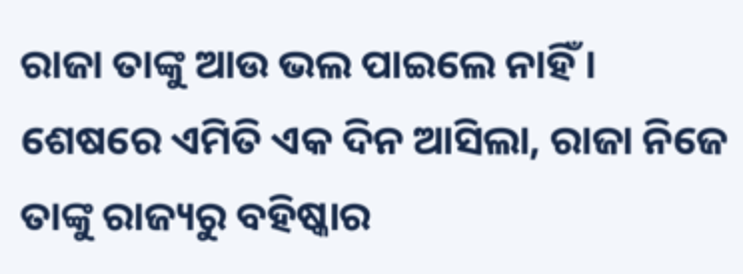ରାଜା ତାଙ୍କୁ ଆଉ ଭଲ ପାଇଲେ ନାହିଁ । ଶେଷରେ ଏମିତି ଏକ ଦିନ ଆସିଲା, ରାଜା ନିଜେ ତାଙ୍କୁ ରାଜ୍ୟରୁ ବହିଷ୍କାର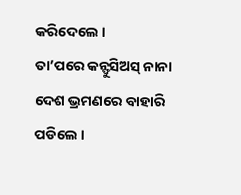କରିଦେଲେ ।
ତା’ପରେ କନ୍ଫୁସିଅସ୍ ନାନା ଦେଶ ଭ୍ରମଣରେ ବାହାରି ପଡିଲେ ।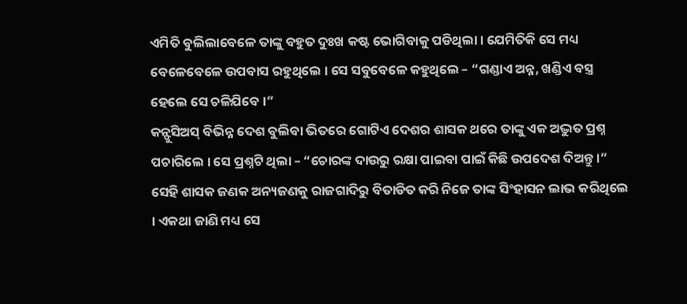ଏମିତି ବୁଲିଲାବେଳେ ତାଙ୍କୁ ବହୁତ ଦୁଃଖ କଷ୍ଟ ଭୋଗିବାକୁ ପଡିଥିଲା । ଯେମିତିକି ସେ ମଧ୍ୟ ବେଳେବେଳେ ଉପବାସ ରହୁଥିଲେ । ସେ ସବୁବେଳେ କହୁଥିଲେ – “ଗଣ୍ଡାଏ ଅନ୍ନ, ଖଣ୍ଡିଏ ବସ୍ତ୍ର ହେଲେ ସେ ଚଳିଯିବେ ।”
କନ୍ଫୁସିଅସ୍ ବିଭିନ୍ନ ଦେଶ ବୁଲିବା ଭିତରେ ଗୋଟିଏ ଦେଶର ଶାସକ ଥରେ ତାଙ୍କୁ ଏକ ଅଦ୍ଭୁତ ପ୍ରଶ୍ନ ପଚାରିଲେ । ସେ ପ୍ରଶ୍ନଟି ଥିଲା – “ଚୋରଙ୍କ ଦାଉରୁ ରକ୍ଷା ପାଇବା ପାଇଁ କିଛି ଉପଦେଶ ଦିଅନ୍ତୁ ।”
ସେହି ଶାସକ ଜଣକ ଅନ୍ୟଜଣକୁ ରାଜଗାଦିରୁ ବିତାଡିତ କରି ନିଜେ ତାଙ୍କ ସିଂହାସନ ଲାଭ କରିଥିଲେ । ଏକଥା ଜାଣି ମଧ୍ୟ ସେ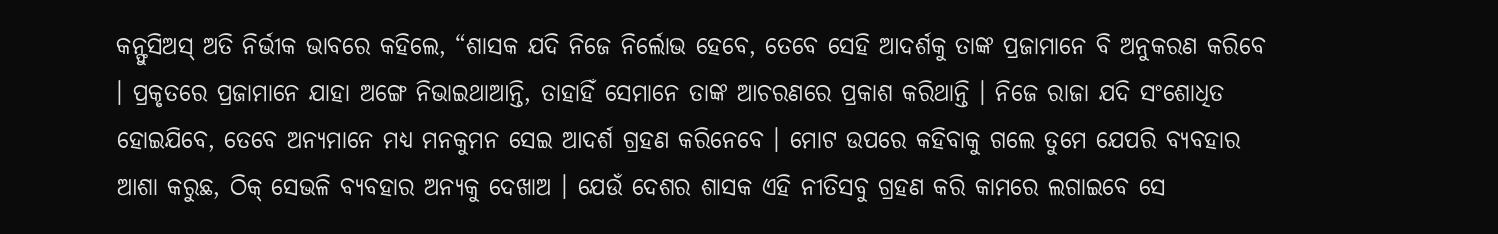କନ୍ଫୁସିଅସ୍ ଅତି ନିର୍ଭୀକ ଭାବରେ କହିଲେ, “ଶାସକ ଯଦି ନିଜେ ନିର୍ଲୋଭ ହେବେ, ତେବେ ସେହି ଆଦର୍ଶକୁ ତାଙ୍କ ପ୍ରଜାମାନେ ବି ଅନୁକରଣ କରିବେ । ପ୍ରକୃତରେ ପ୍ରଜାମାନେ ଯାହା ଅଙ୍ଗେ ନିଭାଇଥାଆନ୍ତି, ତାହାହିଁ ସେମାନେ ତାଙ୍କ ଆଚରଣରେ ପ୍ରକାଶ କରିଥାନ୍ତି । ନିଜେ ରାଜା ଯଦି ସଂଶୋଧିତ ହୋଇଯିବେ, ତେବେ ଅନ୍ୟମାନେ ମଧ୍ୟ ମନକୁମନ ସେଇ ଆଦର୍ଶ ଗ୍ରହଣ କରିନେବେ । ମୋଟ ଉପରେ କହିବାକୁ ଗଲେ ତୁମେ ଯେପରି ବ୍ୟବହାର ଆଶା କରୁଛ, ଠିକ୍ ସେଭଳି ବ୍ୟବହାର ଅନ୍ୟକୁ ଦେଖାଅ । ଯେଉଁ ଦେଶର ଶାସକ ଏହି ନୀତିସବୁ ଗ୍ରହଣ କରି କାମରେ ଲଗାଇବେ ସେ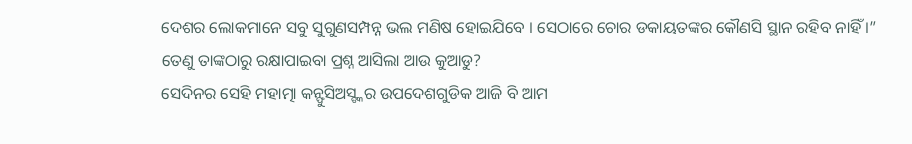ଦେଶର ଲୋକମାନେ ସବୁ ସୁଗୁଣସମ୍ପନ୍ନ ଭଲ ମଣିଷ ହୋଇଯିବେ । ସେଠାରେ ଚୋର ଡକାୟତଙ୍କର କୌଣସି ସ୍ଥାନ ରହିବ ନାହିଁ ।” ତେଣୁ ତାଙ୍କଠାରୁ ରକ୍ଷାପାଇବା ପ୍ରଶ୍ନ ଆସିଲା ଆଉ କୁଆଡୁ?
ସେଦିନର ସେହି ମହାତ୍ମା କନ୍ଫୁସିଅସ୍ଙ୍କର ଉପଦେଶଗୁଡିକ ଆଜି ବି ଆମ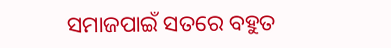ସମାଜପାଇଁ ସତରେ ବହୁତ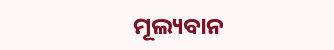ମୂଲ୍ୟବାନ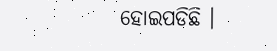ହୋଇପଡିଛି ।